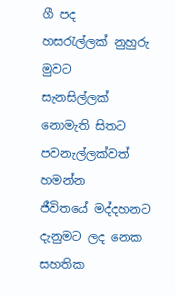ගී පද
හසරැල්ලක් නුහුරු මුවට
සැනසිල්ලක් නොමැති සිතට
පවනැල්ලක්වත් හමන්න
ජීවිතයේ මද්දහනට
දැනුමට ලද නෙක සහතික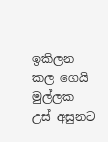ඉකිලන කල ගෙයි මුල්ලක
උස් අසුනට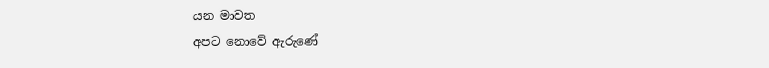යන මාවත
අපට නොවේ ඇරුණේ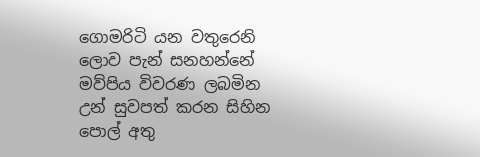ගොමරිටි යන වතුරෙනි
ලොව පැන් සනහන්නේ
මව්පිය විවරණ ලබමින
උන් සුවපත් කරන සිහින
පොල් අතු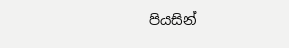පියසින්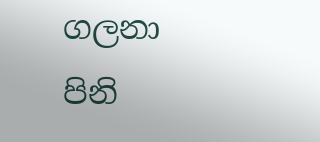ගලනා
පිනි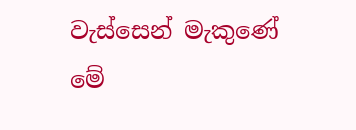වැස්සෙන් මැකුණේ
මේ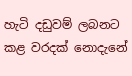හැටි දඩුවම් ලබනට
කළ වරදක් නොදැනේ